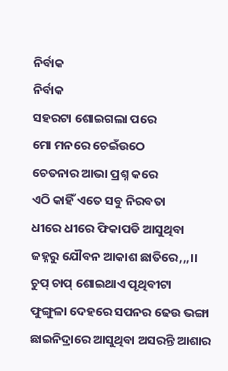ନିର୍ବାକ
ନିର୍ବାକ
ସହରଟା ଶୋଇଗଲା ପରେ
ମୋ ମନରେ ଚେଇଁଉଠେ
ଚେତନାର ଆଭା ପ୍ରଶ୍ନ କରେ
ଏଠି କାହିଁ ଏତେ ସବୁ ନିରବତା
ଧୀରେ ଧୀରେ ଫିକାପଡି ଆସୁଥିବା
ଜହ୍ନରୁ ଯୌବନ ଆକାଶ ଛାତିରେ,,,।।
ଚୁପ୍ ଚାପ୍ ଶୋଇଥାଏ ପୃଥିବୀଟା
ଫୁଙ୍ଗୁଳା ଦେହରେ ସପନର ଢେଉ ଭଙ୍ଗା
ଛାଇନିଦ୍ରାରେ ଆସୁଥିବା ଅସରନ୍ତି ଆଶାର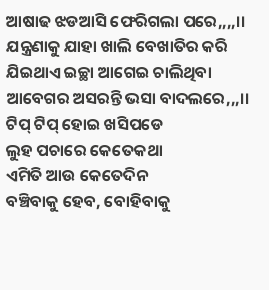ଆଷାଢ ଝଡଆସି ଫେରିଗଲା ପରେ,,,,।।
ଯନ୍ତ୍ରଣାକୁ ଯାହା ଖାଲି ବେଖାତିର କରି
ଯିଇଥାଏ ଇଚ୍ଛା ଆଗେଇ ଚାଲିଥିବା
ଆବେଗର ଅସରନ୍ତି ଭସା ବାଦଲରେ,,,।।
ଟିପ୍ ଟିପ୍ ହୋଇ ଖସିପଡେ
ଲୁହ ପଚାରେ କେତେକଥା
ଏମିତି ଆଉ କେତେଦିନ
ବଞ୍ଚିବାକୁ ହେବ, ବୋହିବାକୁ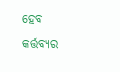ହେବ
କର୍ତ୍ତବ୍ୟର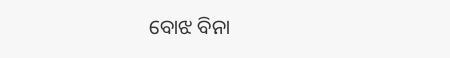ବୋଝ ବିନା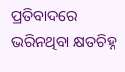ପ୍ରତିବାଦରେ
ଭରିନଥିବା କ୍ଷତଚିହ୍ନ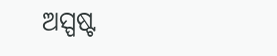ଅସ୍ପଷ୍ଟ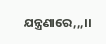ଯନ୍ତ୍ରଣାରେ,,,।।